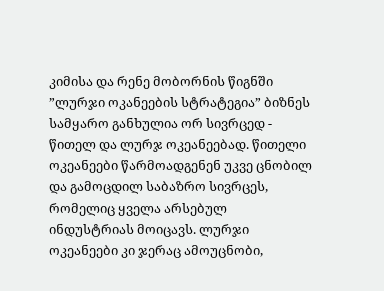კიმისა და რენე მობორნის წიგნში ”ლურჯი ოკანეების სტრატეგია” ბიზნეს სამყარო განხულია ორ სივრცედ - წითელ და ლურჯ ოკეანეებად. წითელი ოკეანეები წარმოადგენენ უკვე ცნობილ და გამოცდილ საბაზრო სივრცეს, რომელიც ყველა არსებულ ინდუსტრიას მოიცავს. ლურჯი ოკეანეები კი ჯერაც ამოუცნობი,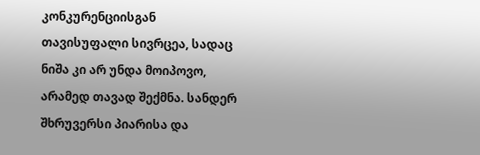კონკურენციისგან თავისუფალი სივრცეა, სადაც ნიშა კი არ უნდა მოიპოვო, არამედ თავად შექმნა. სანდერ შხრუვერსი პიარისა და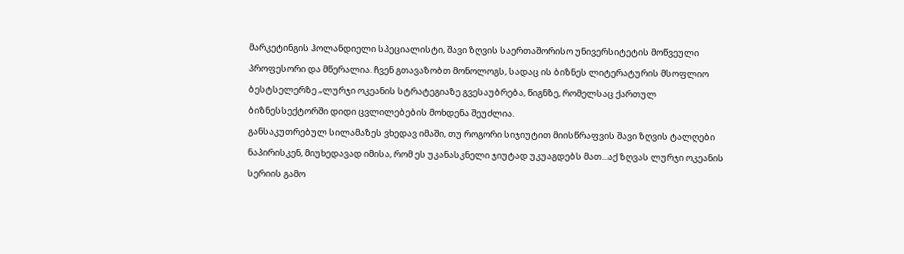მარკეტინგის ჰოლანდიელი სპეციალისტი, შავი ზღვის საერთაშორისო უნივერსიტეტის მოწვეული პროფესორი და მწერალია. ჩვენ გთავაზობთ მონოლოგს, სადაც ის ბიზნეს ლიტერატურის მსოფლიო ბესტსელერზე „ლურჯი ოკეანის სტრატეგიაზე გვესაუბრება, წიგნზე, რომელსაც ქართულ ბიზნესსექტორში დიდი ცვლილებების მოხდენა შეუძლია.
განსაკუთრებულ სილამაზეს ვხედავ იმაში, თუ როგორი სიჯიუტით მიისწრაფვის შავი ზღვის ტალღები ნაპირისკენ, მიუხედავად იმისა, რომ ეს უკანასკნელი ჯიუტად უკუაგდებს მათ...აქ ზღვას ლურჯი ოკეანის სერიის გამო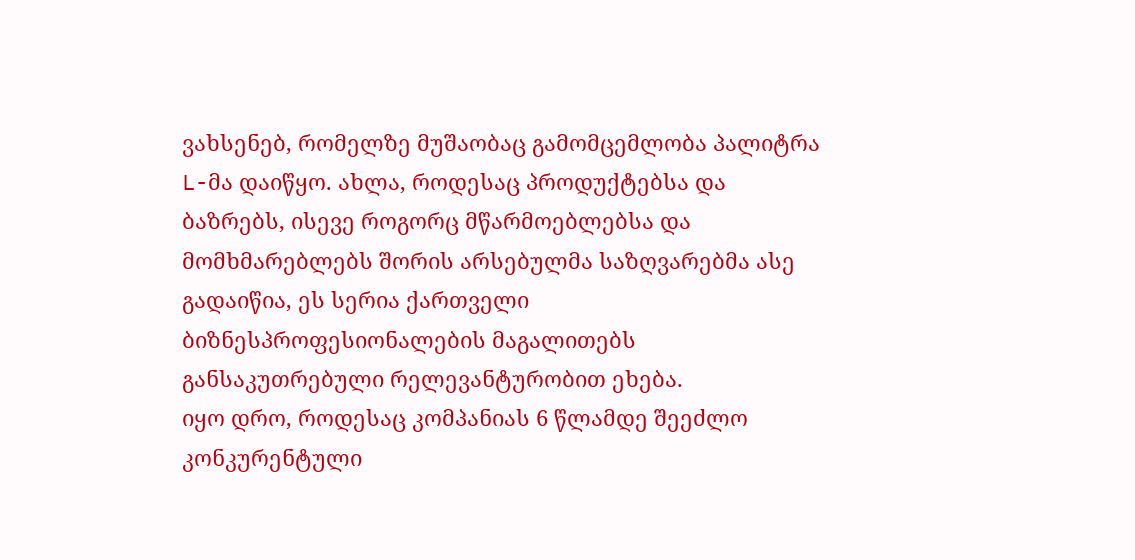ვახსენებ, რომელზე მუშაობაც გამომცემლობა პალიტრა L-მა დაიწყო. ახლა, როდესაც პროდუქტებსა და ბაზრებს, ისევე როგორც მწარმოებლებსა და მომხმარებლებს შორის არსებულმა საზღვარებმა ასე გადაიწია, ეს სერია ქართველი ბიზნესპროფესიონალების მაგალითებს განსაკუთრებული რელევანტურობით ეხება.
იყო დრო, როდესაც კომპანიას 6 წლამდე შეეძლო კონკურენტული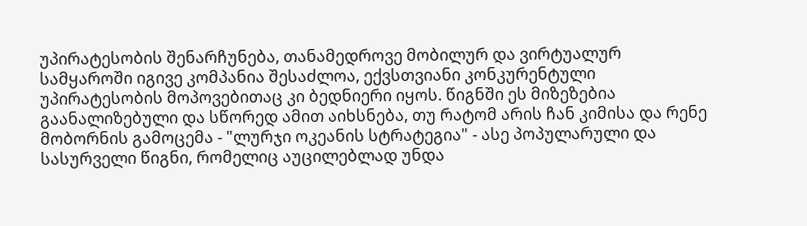უპირატესობის შენარჩუნება, თანამედროვე მობილურ და ვირტუალურ სამყაროში იგივე კომპანია შესაძლოა, ექვსთვიანი კონკურენტული უპირატესობის მოპოვებითაც კი ბედნიერი იყოს. წიგნში ეს მიზეზებია გაანალიზებული და სწორედ ამით აიხსნება, თუ რატომ არის ჩან კიმისა და რენე მობორნის გამოცემა - "ლურჯი ოკეანის სტრატეგია" - ასე პოპულარული და სასურველი წიგნი, რომელიც აუცილებლად უნდა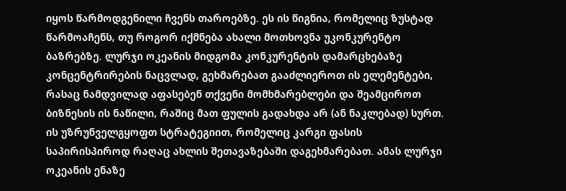იყოს წარმოდგენილი ჩვენს თაროებზე. ეს ის წიგნია, რომელიც ზუსტად წარმოაჩენს, თუ როგორ იქმნება ახალი მოთხოვნა უკონკურენტო ბაზრებზე. ლურჯი ოკეანის მიდგომა კონკურენტის დამარცხებაზე კონცენტრირების ნაცვლად, გეხმარებათ გააძლიეროთ ის ელემენტები, რასაც ნამდვილად აფასებენ თქვენი მომხმარებლები და შეამციროთ ბიზნესის ის ნაწილი, რაშიც მათ ფულის გადახდა არ (ან ნაკლებად) სურთ. ის უზრუნველგყოფთ სტრატეგიით, რომელიც კარგი ფასის საპირისპიროდ რაღაც ახლის შეთავაზებაში დაგეხმარებათ. ამას ლურჯი ოკეანის ენაზე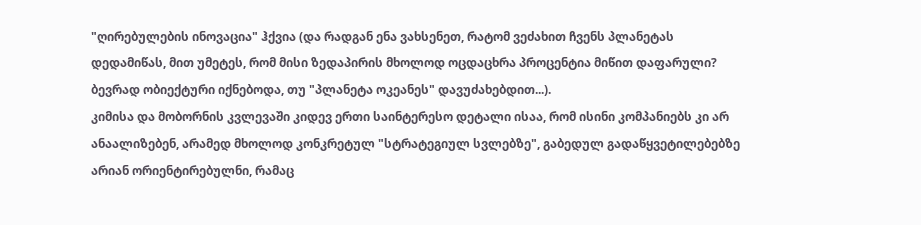"ღირებულების ინოვაცია" ჰქვია (და რადგან ენა ვახსენეთ, რატომ ვეძახით ჩვენს პლანეტას დედამიწას, მით უმეტეს, რომ მისი ზედაპირის მხოლოდ ოცდაცხრა პროცენტია მიწით დაფარული? ბევრად ობიექტური იქნებოდა, თუ "პლანეტა ოკეანეს" დავუძახებდით...).
კიმისა და მობორნის კვლევაში კიდევ ერთი საინტერესო დეტალი ისაა, რომ ისინი კომპანიებს კი არ ანაალიზებენ, არამედ მხოლოდ კონკრეტულ "სტრატეგიულ სვლებზე", გაბედულ გადაწყვეტილებებზე არიან ორიენტირებულნი, რამაც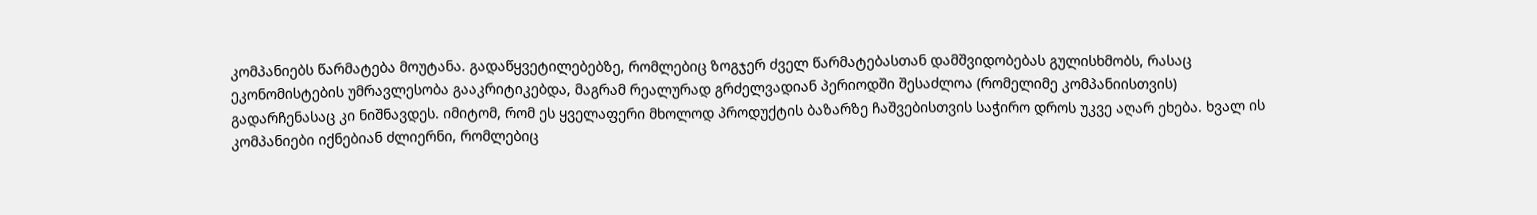კომპანიებს წარმატება მოუტანა. გადაწყვეტილებებზე, რომლებიც ზოგჯერ ძველ წარმატებასთან დამშვიდობებას გულისხმობს, რასაც ეკონომისტების უმრავლესობა გააკრიტიკებდა, მაგრამ რეალურად გრძელვადიან პერიოდში შესაძლოა (რომელიმე კომპანიისთვის) გადარჩენასაც კი ნიშნავდეს. იმიტომ, რომ ეს ყველაფერი მხოლოდ პროდუქტის ბაზარზე ჩაშვებისთვის საჭირო დროს უკვე აღარ ეხება. ხვალ ის კომპანიები იქნებიან ძლიერნი, რომლებიც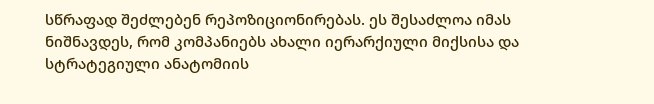სწრაფად შეძლებენ რეპოზიციონირებას. ეს შესაძლოა იმას ნიშნავდეს, რომ კომპანიებს ახალი იერარქიული მიქსისა და სტრატეგიული ანატომიის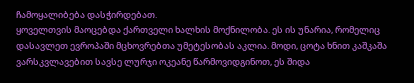ჩამოყალიბება დასჭირდებათ.
ყოველთვის მაოცებდა ქართველი ხალხის მოქნილობა. ეს ის უნარია, რომელიც დასავლეთ ევროპაში მცხოვრებთა უმეტესობას აკლია. მოდი, ცოტა ხნით კაშკაშა ვარსკვლავებით სავსე ლურჯი ოკეანე წარმოვიდგინოთ, ეს შიდა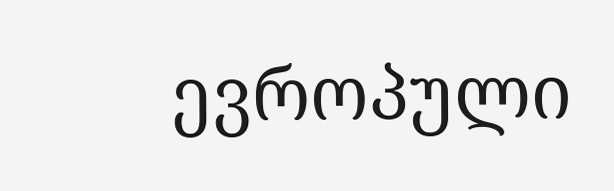ევროპული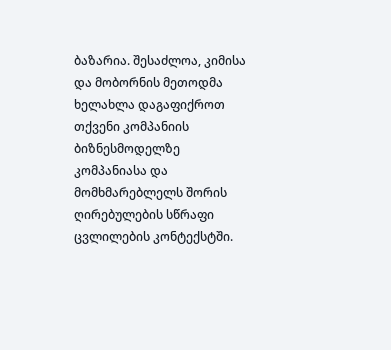ბაზარია. შესაძლოა, კიმისა და მობორნის მეთოდმა ხელახლა დაგაფიქროთ თქვენი კომპანიის ბიზნესმოდელზე კომპანიასა და მომხმარებლელს შორის ღირებულების სწრაფი ცვლილების კონტექსტში.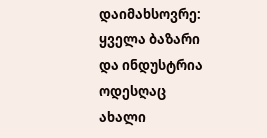დაიმახსოვრე: ყველა ბაზარი და ინდუსტრია ოდესღაც ახალი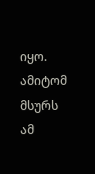იყო. ამიტომ მსურს ამ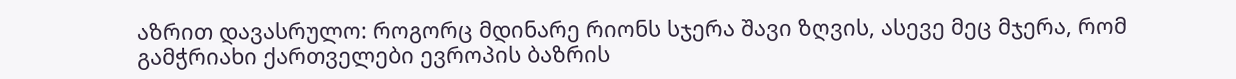აზრით დავასრულო: როგორც მდინარე რიონს სჯერა შავი ზღვის, ასევე მეც მჯერა, რომ გამჭრიახი ქართველები ევროპის ბაზრის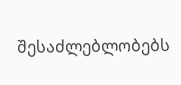შესაძლებლობებს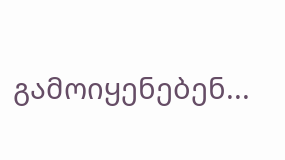გამოიყენებენ...